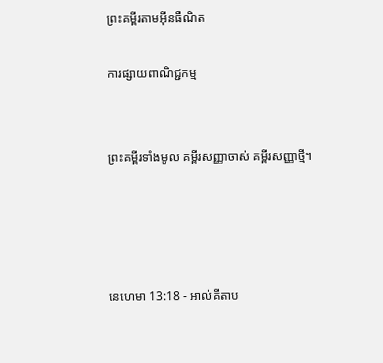ព្រះគម្ពីរតាមអ៊ីនធឺណិត

ការផ្សាយពាណិជ្ជកម្ម


ព្រះគម្ពីរទាំងមូល គម្ពីរសញ្ញាចាស់ គម្ពីរសញ្ញាថ្មី។




នេហេមា 13:18 - អាល់គីតាប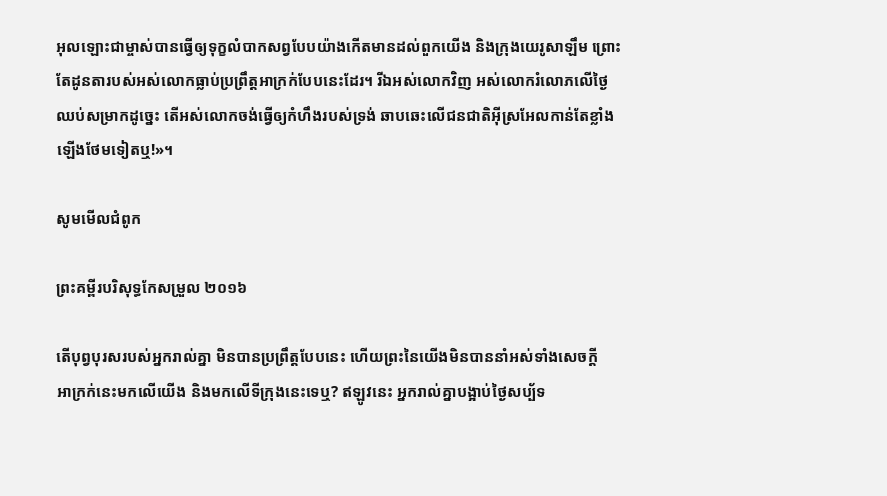អុលឡោះជាម្ចាស់បានធ្វើឲ្យទុក្ខលំបាកសព្វបែបយ៉ាងកើតមានដល់ពួកយើង និងក្រុងយេរូ‌សាឡឹម ព្រោះតែដូនតារបស់អស់លោកធ្លាប់ប្រព្រឹត្តអាក្រក់បែបនេះដែរ។ រីឯអស់លោកវិញ អស់លោករំលោភលើថ្ងៃឈប់សម្រាកដូច្នេះ តើអស់លោកចង់ធ្វើឲ្យកំហឹងរបស់ទ្រង់ ឆាប‌ឆេះលើជន‌ជាតិអ៊ីស្រ‌អែលកាន់តែខ្លាំងឡើងថែមទៀតឬ!»។

សូមមើលជំពូក

ព្រះគម្ពីរបរិសុទ្ធកែសម្រួល ២០១៦

តើបុព្វ‌បុរសរបស់អ្នករាល់គ្នា មិនបានប្រព្រឹត្តបែបនេះ ហើយព្រះនៃយើងមិនបាននាំអស់ទាំងសេចក្ដីអា‌ក្រក់នេះមកលើយើង និងមកលើទីក្រុងនេះទេឬ? ឥឡូវនេះ អ្នករាល់គ្នាបង្អាប់ថ្ងៃសប្ប័ទ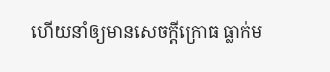ហើយនាំឲ្យមានសេចក្ដីក្រោធ ធ្លាក់ម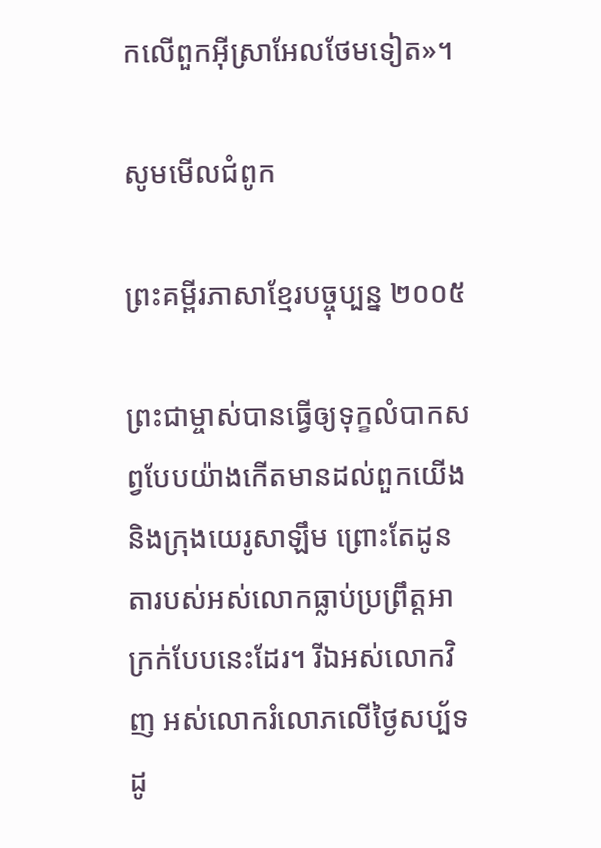កលើពួកអ៊ីស្រា‌អែលថែមទៀត»។

សូមមើលជំពូក

ព្រះគម្ពីរភាសាខ្មែរបច្ចុប្បន្ន ២០០៥

ព្រះ‌ជាម្ចាស់បានធ្វើឲ្យទុក្ខលំបាកសព្វបែបយ៉ាងកើតមានដល់ពួកយើង និងក្រុងយេរូ‌សាឡឹម ព្រោះតែដូនតារបស់អស់លោកធ្លាប់ប្រព្រឹត្តអាក្រក់បែបនេះដែរ។ រីឯអស់លោកវិញ អស់លោករំលោភលើថ្ងៃសប្ប័ទដូ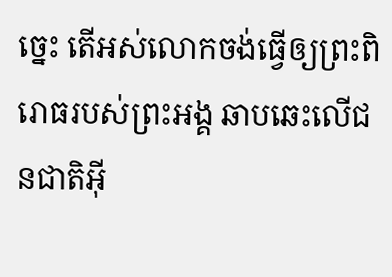ច្នេះ តើអស់លោកចង់ធ្វើឲ្យព្រះ‌ពិរោធរបស់ព្រះអង្គ ឆាប‌ឆេះលើជន‌ជាតិអ៊ី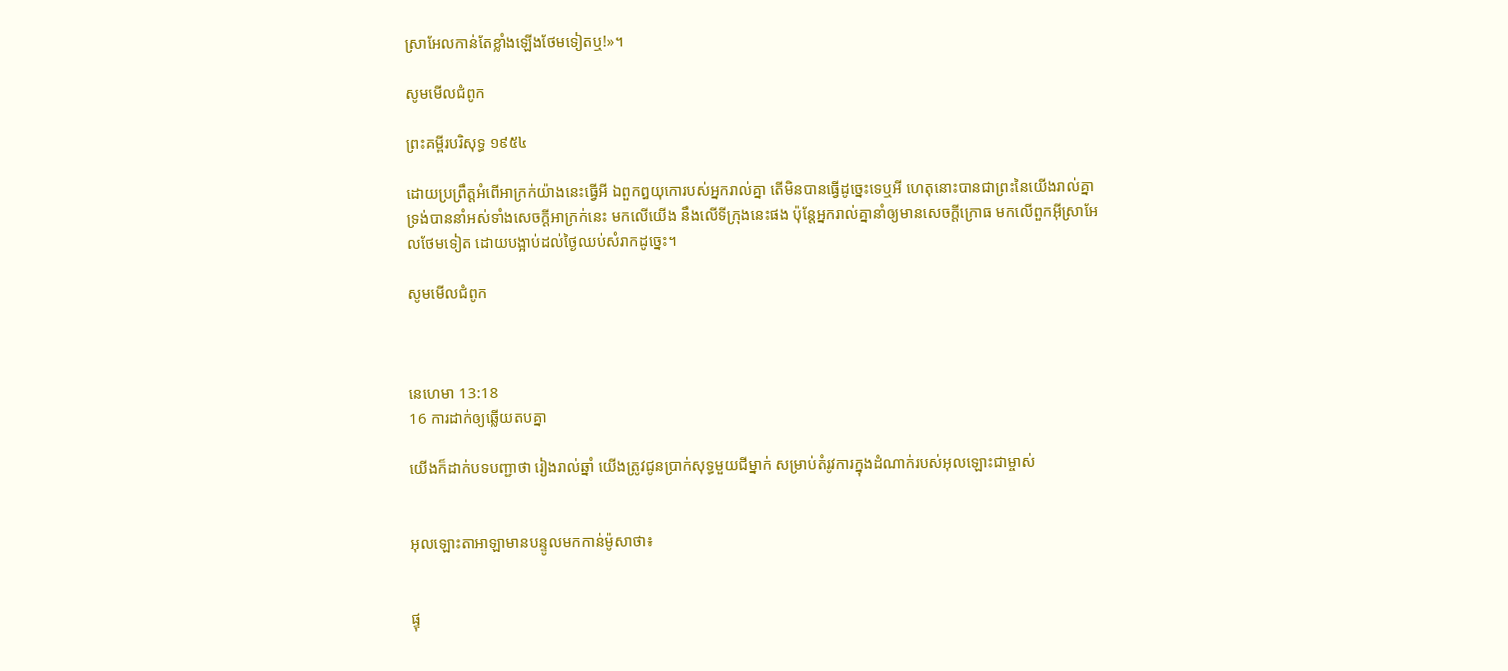ស្រា‌អែលកាន់តែខ្លាំងឡើងថែមទៀតឬ!»។

សូមមើលជំពូក

ព្រះគម្ពីរបរិសុទ្ធ ១៩៥៤

ដោយប្រព្រឹត្តអំពើអាក្រក់យ៉ាងនេះធ្វើអី ឯពួកឰយុកោរបស់អ្នករាល់គ្នា តើមិនបានធ្វើដូច្នេះទេឬអី ហេតុនោះបានជាព្រះនៃយើងរាល់គ្នា ទ្រង់បាននាំអស់ទាំងសេចក្ដីអាក្រក់នេះ មកលើយើង នឹងលើទីក្រុងនេះផង ប៉ុន្តែអ្នករាល់គ្នានាំឲ្យមានសេចក្ដីក្រោធ មកលើពួកអ៊ីស្រាអែលថែមទៀត ដោយបង្អាប់ដល់ថ្ងៃឈប់សំរាកដូច្នេះ។

សូមមើលជំពូក



នេហេមា 13:18
16 ការដាក់ឲ្យឆ្លើយតបគ្នា

យើងក៏ដាក់បទបញ្ជាថា រៀងរាល់ឆ្នាំ យើងត្រូវជូនប្រាក់សុទ្ធមួយជីម្នាក់ សម្រាប់តំរូវការក្នុងដំណាក់របស់អុលឡោះជាម្ចាស់


អុលឡោះ‌តាអាឡាមានបន្ទូលមកកាន់ម៉ូសាថា៖


ផ្ទុ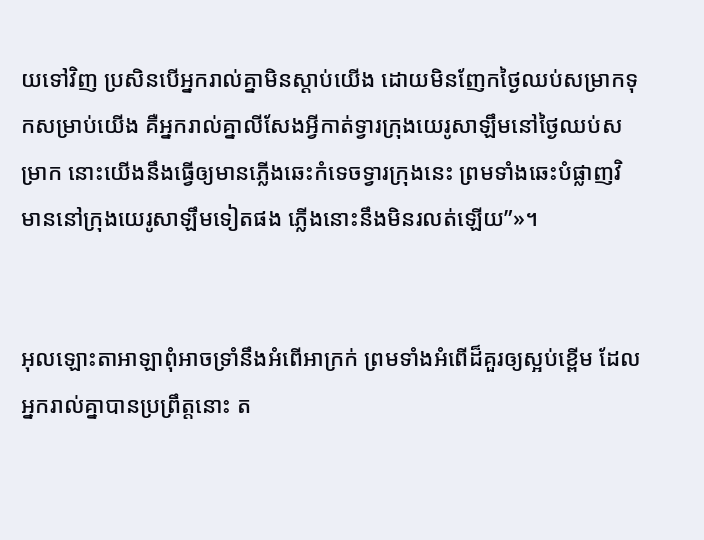យទៅវិញ ប្រសិនបើអ្នករាល់គ្នាមិនស្ដាប់យើង ដោយមិនញែកថ្ងៃឈប់សម្រាកទុកសម្រាប់យើង គឺអ្នករាល់គ្នាលីសែងអ្វីកាត់ទ្វារក្រុងយេរូ‌សាឡឹមនៅថ្ងៃឈប់សម្រាក នោះយើងនឹងធ្វើឲ្យមានភ្លើងឆេះកំទេចទ្វារក្រុងនេះ ព្រមទាំងឆេះបំផ្លាញវិមាននៅក្រុងយេរូ‌សាឡឹមទៀតផង ភ្លើងនោះនឹងមិនរលត់ឡើយ”»។


អុលឡោះ‌តាអាឡាពុំអាចទ្រាំនឹងអំពើអាក្រក់ ព្រមទាំងអំពើដ៏គួរឲ្យស្អប់ខ្ពើម ដែលអ្នករាល់គ្នាបានប្រព្រឹត្តនោះ ត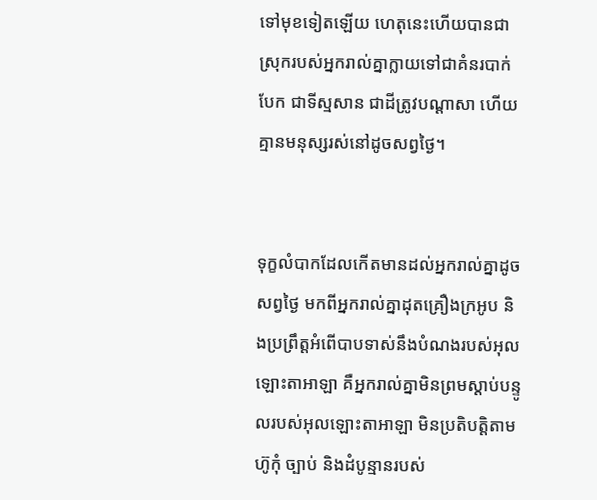ទៅមុខទៀតឡើយ ហេតុនេះហើយបានជាស្រុករបស់អ្នករាល់គ្នាក្លាយទៅជាគំនរបាក់បែក ជាទីស្មសាន ជាដីត្រូវបណ្ដាសា ហើយគ្មានមនុស្សរស់នៅដូចសព្វថ្ងៃ។


ទុក្ខលំបាកដែលកើតមានដល់អ្នករាល់គ្នាដូចសព្វថ្ងៃ មកពីអ្នករាល់គ្នាដុតគ្រឿងក្រអូប និងប្រព្រឹត្តអំពើបាបទាស់នឹងបំណងរបស់អុលឡោះ‌តាអាឡា គឺអ្នករាល់គ្នាមិនព្រមស្ដាប់បន្ទូលរបស់អុលឡោះ‌តាអាឡា មិនប្រតិបត្តិតាមហ៊ូកុំ ច្បាប់ និងដំបូន្មានរបស់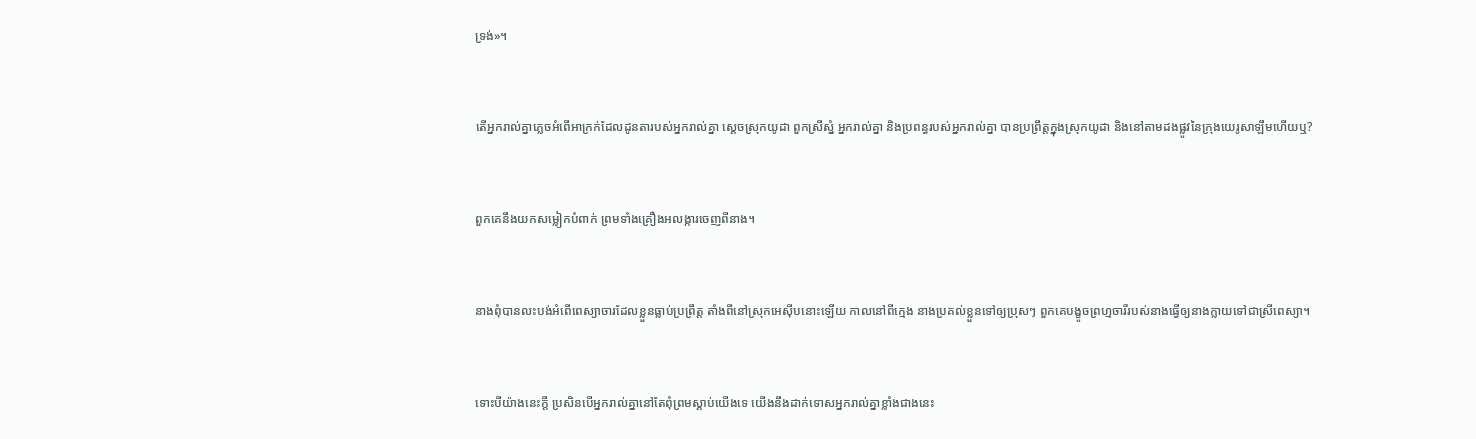ទ្រង់»។


តើអ្នករាល់គ្នាភ្លេចអំពើអាក្រក់ដែលដូន‌តារបស់អ្នករាល់គ្នា ស្ដេចស្រុកយូដា ពួកស្រីស្នំ អ្នករាល់គ្នា និងប្រពន្ធរបស់អ្នករាល់គ្នា បានប្រព្រឹត្តក្នុងស្រុកយូដា និងនៅតាមដងផ្លូវនៃក្រុងយេរូ‌សាឡឹមហើយឬ?


ពួកគេនឹងយកសម្លៀក‌បំពាក់ ព្រមទាំងគ្រឿងអលង្ការចេញពីនាង។


នាងពុំបានលះ‌បង់អំពើពេស្យា‌ចារដែលខ្លួនធ្លាប់ប្រព្រឹត្ត តាំងពីនៅស្រុកអេស៊ីបនោះឡើយ កាលនៅពីក្មេង នាងប្រគល់ខ្លួនទៅឲ្យប្រុសៗ ពួកគេបង្ខូចព្រហ្មចារីរបស់នាងធ្វើឲ្យនាងក្លាយទៅជាស្រីពេស្យា។


ទោះបីយ៉ាងនេះក្តី ប្រសិនបើអ្នករាល់គ្នានៅតែពុំព្រមស្តាប់យើងទេ យើងនឹងដាក់ទោសអ្នករាល់គ្នាខ្លាំងជាងនេះ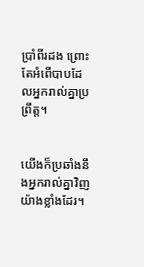ប្រាំ‌ពីរដង ព្រោះតែអំពើបាបដែលអ្នករាល់គ្នាប្រព្រឹត្ត។


យើងក៏ប្រឆាំងនឹងអ្នករាល់គ្នាវិញយ៉ាងខ្លាំងដែរ។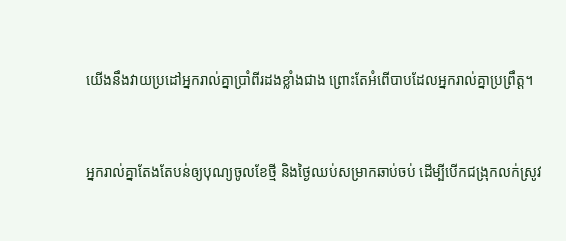យើងនឹងវាយប្រដៅអ្នករាល់គ្នាប្រាំ‌ពីរដងខ្លាំងជាង ព្រោះតែអំពើបាបដែលអ្នករាល់គ្នាប្រព្រឹត្ត។


អ្នករាល់គ្នាតែងតែបន់ឲ្យបុណ្យចូលខែថ្មី និងថ្ងៃឈប់សម្រាកឆាប់ចប់ ដើម្បីបើកជង្រុកលក់ស្រូវ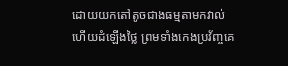ដោយយកតៅតូចជាងធម្មតាមកវាល់ ហើយដំឡើងថ្លៃ ព្រមទាំងកេង‌ប្រវ័ញ្ចគេ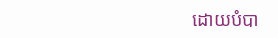ដោយបំបា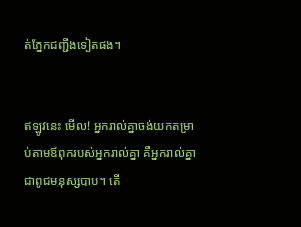ត់ភ្នែកជញ្ជីងទៀតផង។


ឥឡូវនេះ មើល! អ្នករាល់គ្នាចង់យកតម្រាប់តាមឪពុករបស់អ្នករាល់គ្នា គឺអ្នករាល់គ្នាជាពូជមនុស្សបាប។ តើ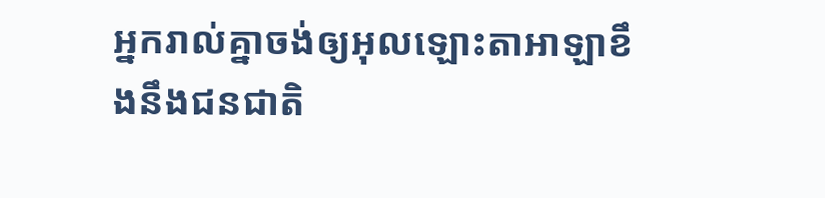អ្នករាល់គ្នាចង់ឲ្យអុលឡោះ‌តាអាឡាខឹងនឹងជន‌ជាតិ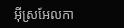អ៊ីស្រ‌អែលកា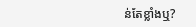ន់តែខ្លាំងឬ?